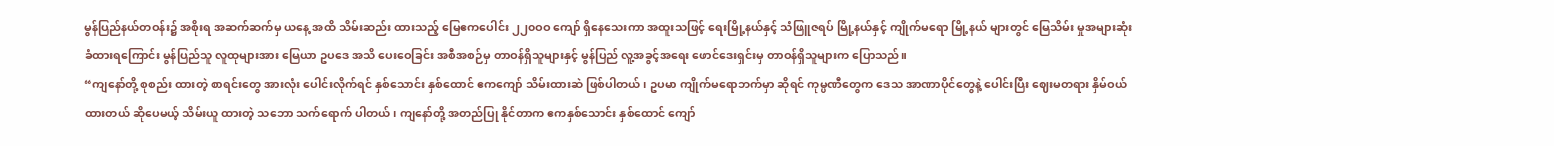မွန်ပြည်နယ်တဝန်း၌ အစိုးရ အဆက်ဆက်မှ ယနေ့ အထိ သိမ်းဆည်း ထားသည့် မြေဧကပေါင်း ၂၂၀ဝဝ ကျော် ရှိနေသေးကာ အထူးသဖြင့် ရေးမြို့နယ်နှင့် သံဖြူဇရပ် မြို့နယ်နှင့် ကျိုက်မရော မြို့နယ် များတွင် မြေသိမ်း မှုအများဆုံး ခံထားရကြောင်း မွန်ပြည်သူ လူထုများအား မြေယာ ဥပဒေ အသိ ပေးဝေခြင်း အစီအစဉ်မှ တာဝန်ရှိသူများနှင့် မွန်ပြည် လူ့အခွင့်အရေး ဖောင်ဒေးရှင်းမှ တာဝန်ရှိသူများက ပြောသည်။
“ကျနော်တို့ စုစည်း ထားတဲ့ စာရင်းတွေ အားလုံး ပေါင်းလိုက်ရင် နှစ်သောင်း နှစ်ထောင် ဧကကျော် သိမ်းထားဆဲ ဖြစ်ပါတယ်၊ ဥပမာ ကျိုက်မရောဘက်မှာ ဆိုရင် ကုမ္ပဏီတွေက ဒေသ အာဏာပိုင်တွေနဲ့ ပေါင်းပြီး ဈေးမတရား နှိမ်ဝယ်ထားတယ် ဆိုပေမယ့် သိမ်းယူ ထားတဲ့ သဘော သက်ရောက် ပါတယ်၊ ကျနော်တို့ အတည်ပြု နိုင်တာက ဧကနှစ်သောင်း နှစ်ထောင် ကျော်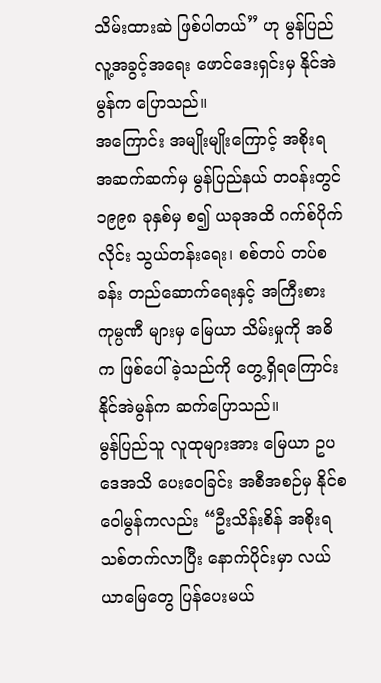သိမ်းထားဆဲ ဖြစ်ပါတယ်” ဟု မွန်ပြည် လူ့အခွင့်အရေး ဖောင်ဒေးရှင်းမှ နိုင်အဲမွန်က ပြောသည်။
အကြောင်း အမျိုးမျိုးကြောင့် အစိုးရ အဆက်ဆက်မှ မွန်ပြည်နယ် တဝန်းတွင် ၁၉၉၈ ခုနှစ်မှ စ၍ ယခုအထိ ဂက်စ်ပိုက်လိုင်း သွယ်တန်းရေး၊ စစ်တပ် တပ်စခန်း တည်ဆောက်ရေးနှင့် အကြီးစား ကုမ္ပဏီ များမှ မြေယာ သိမ်းမှုကို အဓိက ဖြစ်ပေါ် ခဲ့သည်ကို တွေ့ရှိရကြောင်း နိုင်အဲမွန်က ဆက်ပြောသည်။
မွန်ပြည်သူ လူထုများအား မြေယာ ဥပဒေအသိ ပေးဝေခြင်း အစီအစဉ်မှ နိုင်စဝေါမွန်ကလည်း “ဦးသိန်းစိန် အစိုးရသစ်တက်လာပြီး နောက်ပိုင်းမှာ လယ်ယာမြေတွေ ပြန်ပေးမယ်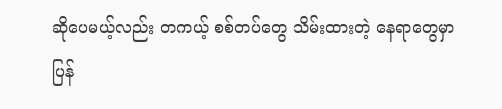ဆိုပေမယ့်လည်း တကယ့် စစ်တပ်တွေ သိမ်းထားတဲ့ နေရာတွေမှာ ပြန်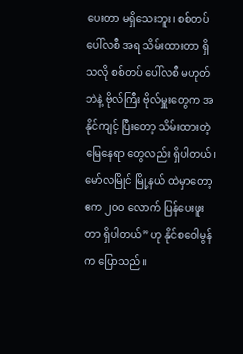ပေးတာ မရှိသေးဘူး၊ စစ်တပ် ပေါ်လစီ အရ သိမ်းထားတာ ရှိသလို စစ်တပ် ပေါ်လစီ မဟုတ်ဘဲနဲ့ ဗိုလ်ကြီး ဗိုလ်မှူးတွေက အနိုင်ကျင့် ပြီးတော့ သိမ်းထားတဲ့ မြေနေရာ တွေလည်း ရှိပါတယ်၊ မော်လမြိုင် မြို့နယ် ထဲမှာတော့ ဧက ၂၀ဝ လောက် ပြန်ပေးဖူးတာ ရှိပါတယ်” ဟု နိုင်စဝေါမွန်က ပြောသည်။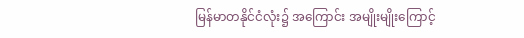မြန်မာတနိုင်ငံလုံး၌ အကြောင်း အမျိုးမျိုးကြောင့်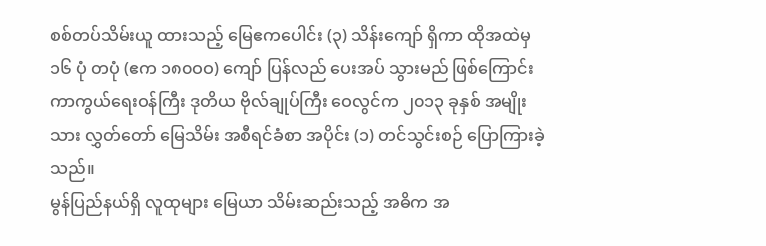စစ်တပ်သိမ်းယူ ထားသည့် မြေဧကပေါင်း (၃) သိန်းကျော် ရှိကာ ထိုအထဲမှ ၁၆ ပုံ တပုံ (ဧက ၁၈၀ဝဝ) ကျော် ပြန်လည် ပေးအပ် သွားမည် ဖြစ်ကြောင်း ကာကွယ်ရေးဝန်ကြီး ဒုတိယ ဗိုလ်ချုပ်ကြီး ဝေလွင်က ၂၀၁၃ ခုနှစ် အမျိုးသား လွှတ်တော် မြေသိမ်း အစီရင်ခံစာ အပိုင်း (၁) တင်သွင်းစဉ် ပြောကြားခဲ့သည်။
မွန်ပြည်နယ်ရှိ လူထုများ မြေယာ သိမ်းဆည်းသည့် အဓိက အ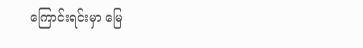ကြောင်းရင်းမှာ မြေ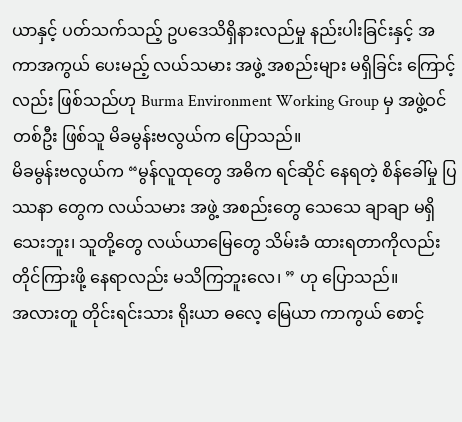ယာနှင့် ပတ်သက်သည့် ဥပဒေသိရှိနားလည်မှု နည်းပါးခြင်းနှင့် အကာအကွယ် ပေးမည့် လယ်သမား အဖွဲ့ အစည်းများ မရှိခြင်း ကြောင့်လည်း ဖြစ်သည်ဟု Burma Environment Working Group မှ အဖွဲ့ဝင် တစ်ဦး ဖြစ်သူ မိခမွန်းဗလွယ်က ပြောသည်။
မိခမွန်းဗလွယ်က “မွန်လူထုတွေ အဓိက ရင်ဆိုင် နေရတဲ့ စိန်ခေါ်မှု ပြဿနာ တွေက လယ်သမား အဖွဲ့ အစည်းတွေ သေသေ ချာချာ မရှိ သေးဘူး၊ သူတို့တွေ လယ်ယာမြေတွေ သိမ်းခံ ထားရတာကိုလည်း တိုင်ကြားဖို့ နေရာလည်း မသိကြဘူးလေ၊ ” ဟု ပြောသည်။
အလားတူ တိုင်းရင်းသား ရိုးယာ ဓလေ့ မြေယာ ကာကွယ် စောင့်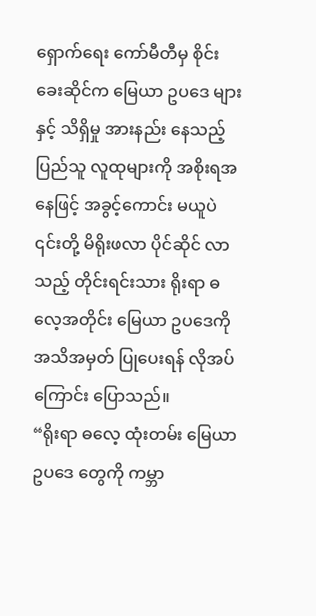ရှောက်ရေး ကော်မီတီမှ စိုင်းခေးဆိုင်က မြေယာ ဥပဒေ များနှင့် သိရှိမှု အားနည်း နေသည့် ပြည်သူ လူထုများကို အစိုးရအနေဖြင့် အခွင့်ကောင်း မယူပဲ ၎င်းတို့ မိရိုးဖလာ ပိုင်ဆိုင် လာသည့် တိုင်းရင်းသား ရိုးရာ ဓလေ့အတိုင်း မြေယာ ဥပဒေကို အသိအမှတ် ပြုပေးရန် လိုအပ်ကြောင်း ပြောသည်။
“ရိုးရာ ဓလေ့ ထုံးတမ်း မြေယာ ဥပဒေ တွေကို ကမ္ဘာ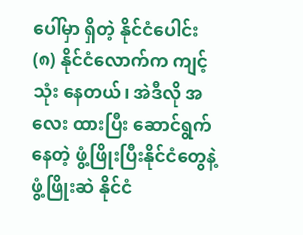ပေါ်မှာ ရှိတဲ့ နိုင်ငံပေါင်း (၈) နိုင်ငံလောက်က ကျင့်သုံး နေတယ်၊ အဲဒီလို အလေး ထားပြီး ဆောင်ရွက်နေတဲ့ ဖွံ့ဖြိုးပြီးနိုင်ငံတွေနဲ့ ဖွံ့ဖြိုးဆဲ နိုင်ငံ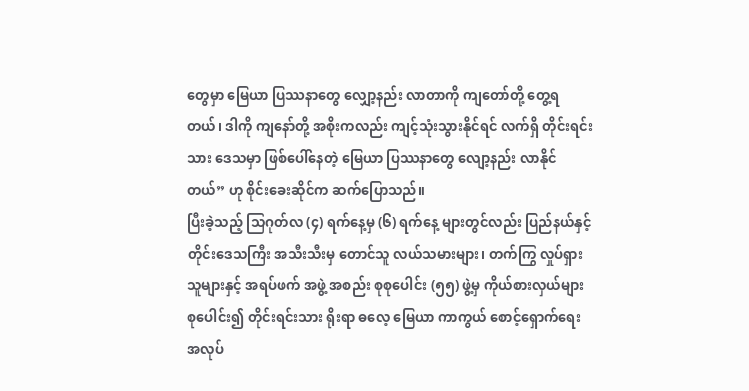တွေမှာ မြေယာ ပြဿနာတွေ လျှော့နည်း လာတာကို ကျတော်တို့ တွေ့ရတယ်၊ ဒါကို ကျနော်တို့ အစိုးကလည်း ကျင့်သုံးသွားနိုင်ရင် လက်ရှိ တိုင်းရင်းသား ဒေသမှာ ဖြစ်ပေါ်နေတဲ့ မြေယာ ပြဿနာတွေ လျော့နည်း လာနိုင်တယ်” ဟု စိုင်းခေးဆိုင်က ဆက်ပြောသည်။
ပြီးခဲ့သည့် သြဂုတ်လ (၄) ရက်နေ့မှ (၆) ရက်နေ့ များတွင်လည်း ပြည်နယ်နှင့်တိုင်းဒေသကြီး အသီးသီးမှ တောင်သူ လယ်သမားများ၊ တက်ကြွ လှုပ်ရှား သူများနှင့် အရပ်ဖက် အဖွဲ့ အစည်း စုစုပေါင်း (၅၅) ဖွဲ့မှ ကိုယ်စားလှယ်များ စုပေါင်း၍ တိုင်းရင်းသား ရိုးရာ ဓလေ့ မြေယာ ကာကွယ် စောင့်ရှောက်ရေး အလုပ်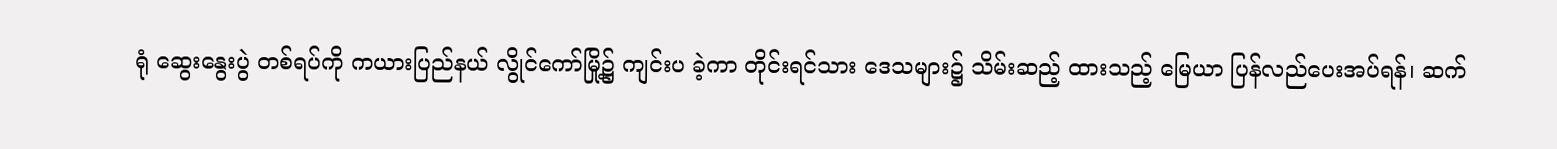ရုံ ဆွေးနွေးပွဲ တစ်ရပ်ကို ကယားပြည်နယ် လွိုင်ကော်မြို့၌ ကျင်းပ ခဲ့ကာ တိုင်းရင်သား ဒေသများ၌ သိမ်းဆည့် ထားသည့် မြေယာ ပြန်လည်ပေးအပ်ရန်၊ ဆက်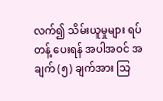လက်၍ သိမ်းယူမှုများ ရပ်တန့် ပေးရန် အပါအဝင် အချက် (၅) ချက်အား သြ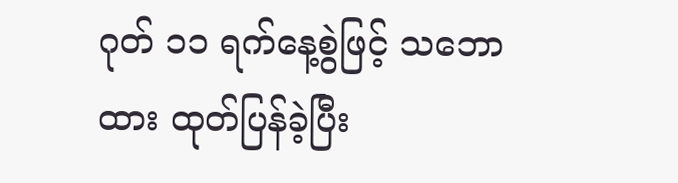ဂုတ် ၁၁ ရက်နေ့စွဲဖြင့် သဘောထား ထုတ်ပြန်ခဲ့ပြီး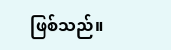ဖြစ်သည်။